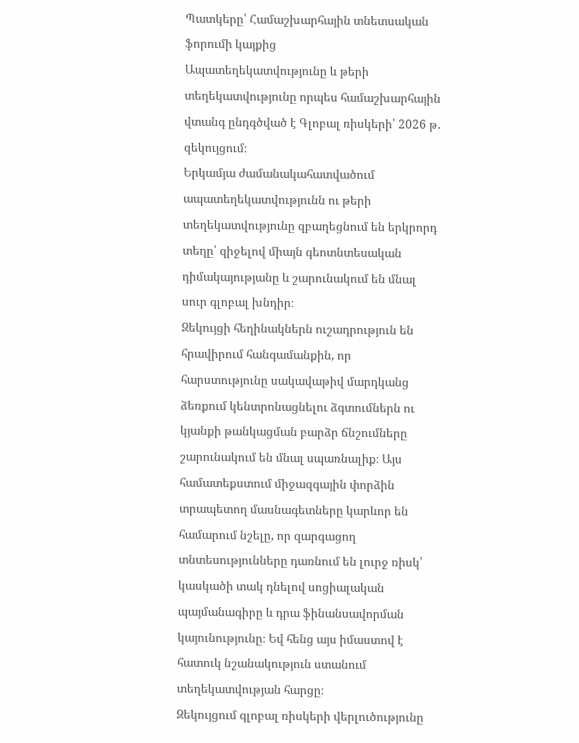Պատկերը՝ Համաշխարհային տնետսական ֆորումի կայքից
Ապատեղեկատվությունը և թերի տեղեկատվությունը որպես համաշխարհային վտանգ ընդգծված է Գլոբալ ռիսկերի՝ 2026 թ․ զեկույցում։
Երկամյա ժամանակահատվածում ապատեղեկատվությունն ու թերի տեղեկատվությունը զբաղեցնում են երկրորդ տեղը՝ զիջելով միայն գեոտնտեսական դիմակայությանը և շարունակում են մնալ սուր գլոբալ խնդիր։
Զեկույցի հեղինակներն ուշադրություն են հրավիրում հանգամանքին, որ հարստությունը սակավաթիվ մարդկանց ձեռքում կենտրոնացնելու ձգտումներն ու կյանքի թանկացման բարձր ճնշումները շարունակում են մնալ սպառնալիք։ Այս համատեքստում միջազգային փորձին տրապետող մասնագետները կարևոր են համարում նշելը, որ զարգացող տնտեսությունները դառնում են լուրջ ռիսկ՝ կասկածի տակ դնելով սոցիալական պայմանագիրը և դրա ֆինանսավորման կայունությունը։ Եվ հենց այս իմաստով է հատուկ նշանակություն ստանում տեղեկատվության հարցը։
Զեկույցում գլոբալ ռիսկերի վերլուծությունը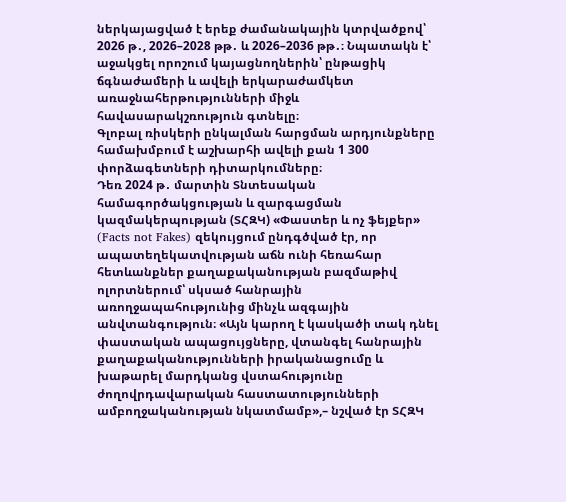ներկայացված է երեք ժամանակային կտրվածքով՝ 2026 թ․, 2026–2028 թթ․ և 2026–2036 թթ․։ Նպատակն է՝ աջակցել որոշում կայացնողներին՝ ընթացիկ ճգնաժամերի և ավելի երկարաժամկետ առաջնահերթությունների միջև հավասարակշռություն գտնելը։
Գլոբալ ռիսկերի ընկալման հարցման արդյունքները համախմբում է աշխարհի ավելի քան 1 300 փորձագետների դիտարկումները։
Դեռ 2024 թ․ մարտին Տնտեսական համագործակցության և զարգացման կազմակերպության (ՏՀԶԿ) «Փաստեր և ոչ ֆեյքեր» (Facts not Fakes) զեկույցում ընդգծված էր, որ ապատեղեկատվության աճն ունի հեռահար հետևանքներ քաղաքականության բազմաթիվ ոլորտներում՝ սկսած հանրային առողջապահությունից մինչև ազգային անվտանգություն։ «Այն կարող է կասկածի տակ դնել փաստական ապացույցները, վտանգել հանրային քաղաքականությունների իրականացումը և խաթարել մարդկանց վստահությունը ժողովրդավարական հաստատությունների ամբողջականության նկատմամբ»,– նշված էր ՏՀԶԿ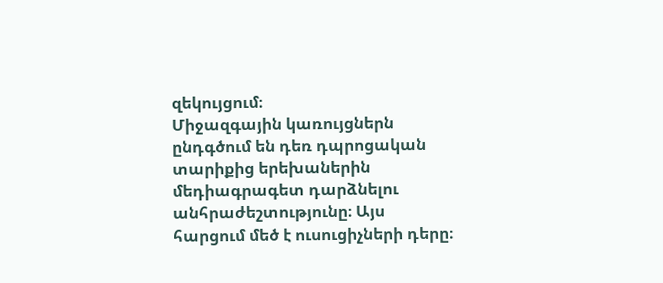զեկույցում։
Միջազգային կառույցներն ընդգծում են դեռ դպրոցական տարիքից երեխաներին մեդիագրագետ դարձնելու անհրաժեշտությունը։ Այս հարցում մեծ է ուսուցիչների դերը։